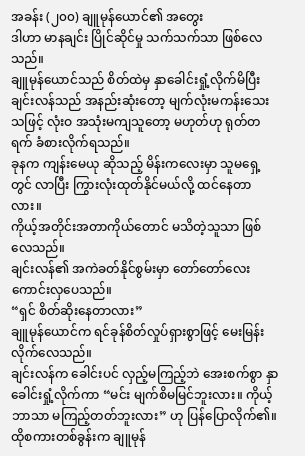အခန်း (၂၀၀) ချူမုန်ယောင်၏ အတွေး
ဒါဟာ မာနချင်း ပြိုင်ဆိုင်မှု သက်သက်သာ ဖြစ်လေသည်။
ချူမုန်ယောင်သည် စိတ်ထဲမှ နှာခေါင်းရှုံ့လိုက်မိပြီး ချင်းလန်သည် အနည်းဆုံးတော့ မျက်လုံးမကန်းသေးသဖြင့် လုံးဝ အသုံးမကျသူတော့ မဟုတ်ဟု ရုတ်တရက် ခံစားလိုက်ရသည်။
ခုနက ကျန်းမေယု ဆိုသည့် မိန်းကလေးမှာ သူမရှေ့တွင် လာပြီး ကြွားလုံးထုတ်နိုင်မယ်လို့ ထင်နေတာလား။
ကိုယ့်အတိုင်းအတာကိုယ်တောင် မသိတဲ့သူသာ ဖြစ်လေသည်။
ချင်းလန်၏ အကဲခတ်နိုင်စွမ်းမှာ တော်တော်လေး ကောင်းလှပေသည်။
“ရှင် စိတ်ဆိုးနေတာလား”
ချူမုန်ယောင်က ရင်ခုန်စိတ်လှုပ်ရှားစွာဖြင့် မေးမြန်းလိုက်လေသည်။
ချင်းလန်က ခေါင်းပင် လှည့်မကြည့်ဘဲ အေးစက်စွာ နှာခေါင်းရှုံ့လိုက်ကာ “မင်း မျက်စိမမြင်ဘူးလား။ ကိုယ့်ဘာသာ မကြည့်တတ်ဘူးလား” ဟု ပြန်ပြောလိုက်၏။
ထိုစကားတစ်ခွန်းက ချူမုန်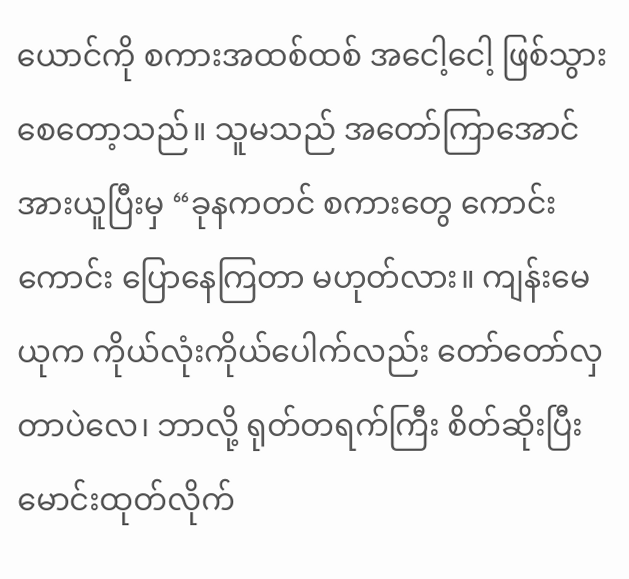ယောင်ကို စကားအထစ်ထစ် အငေါ့ငေါ့ ဖြစ်သွားစေတော့သည်။ သူမသည် အတော်ကြာအောင် အားယူပြီးမှ “ခုနကတင် စကားတွေ ကောင်းကောင်း ပြောနေကြတာ မဟုတ်လား။ ကျန်းမေယုက ကိုယ်လုံးကိုယ်ပေါက်လည်း တော်တော်လှတာပဲလေ၊ ဘာလို့ ရုတ်တရက်ကြီး စိတ်ဆိုးပြီး မောင်းထုတ်လိုက်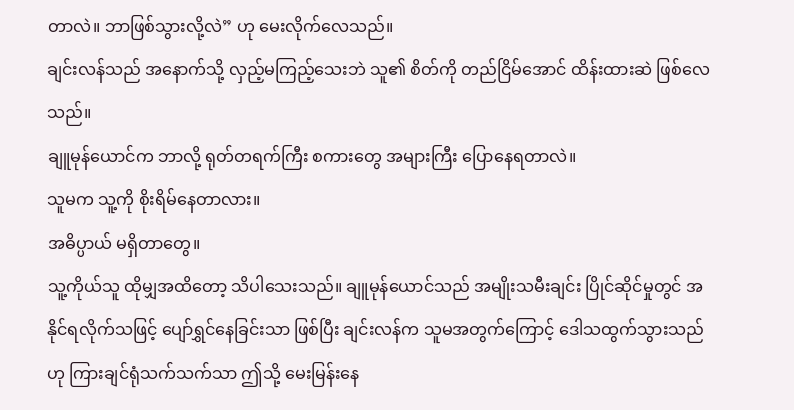တာလဲ။ ဘာဖြစ်သွားလို့လဲ” ဟု မေးလိုက်လေသည်။
ချင်းလန်သည် အနောက်သို့ လှည့်မကြည့်သေးဘဲ သူ၏ စိတ်ကို တည်ငြိမ်အောင် ထိန်းထားဆဲ ဖြစ်လေသည်။
ချူမုန်ယောင်က ဘာလို့ ရုတ်တရက်ကြီး စကားတွေ အများကြီး ပြောနေရတာလဲ။
သူမက သူ့ကို စိုးရိမ်နေတာလား။
အဓိပ္ပာယ် မရှိတာတွေ။
သူ့ကိုယ်သူ ထိုမျှအထိတော့ သိပါသေးသည်။ ချူမုန်ယောင်သည် အမျိုးသမီးချင်း ပြိုင်ဆိုင်မှုတွင် အနိုင်ရလိုက်သဖြင့် ပျော်ရွှင်နေခြင်းသာ ဖြစ်ပြီး ချင်းလန်က သူမအတွက်ကြောင့် ဒေါသထွက်သွားသည်ဟု ကြားချင်ရုံသက်သက်သာ ဤသို့ မေးမြန်းနေ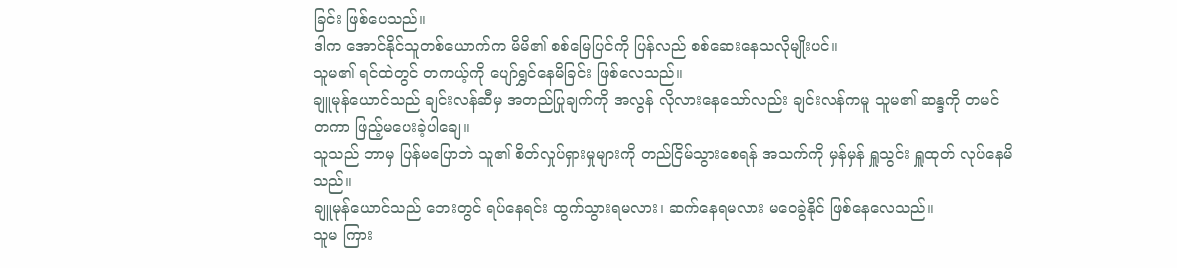ခြင်း ဖြစ်ပေသည်။
ဒါက အောင်နိုင်သူတစ်ယောက်က မိမိ၏ စစ်မြေပြင်ကို ပြန်လည် စစ်ဆေးနေသလိုမျိုးပင်။
သူမ၏ ရင်ထဲတွင် တကယ့်ကို ပျော်ရွှင်နေမိခြင်း ဖြစ်လေသည်။
ချူမုန်ယောင်သည် ချင်းလန်ဆီမှ အတည်ပြုချက်ကို အလွန် လိုလားနေသော်လည်း ချင်းလန်ကမူ သူမ၏ ဆန္ဒကို တမင်တကာ ဖြည့်မပေးခဲ့ပါချေ။
သူသည် ဘာမှ ပြန်မပြောဘဲ သူ၏ စိတ်လှုပ်ရှားမှုများကို တည်ငြိမ်သွားစေရန် အသက်ကို မှန်မှန် ရှူသွင်း ရှူထုတ် လုပ်နေမိသည်။
ချူမုန်ယောင်သည် ဘေးတွင် ရပ်နေရင်း ထွက်သွားရမလား၊ ဆက်နေရမလား မဝေခွဲနိုင် ဖြစ်နေလေသည်။
သူမ ကြား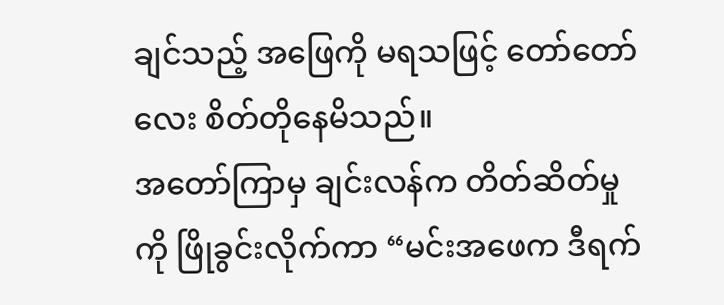ချင်သည့် အဖြေကို မရသဖြင့် တော်တော်လေး စိတ်တိုနေမိသည်။
အတော်ကြာမှ ချင်းလန်က တိတ်ဆိတ်မှုကို ဖြိုခွင်းလိုက်ကာ “မင်းအဖေက ဒီရက်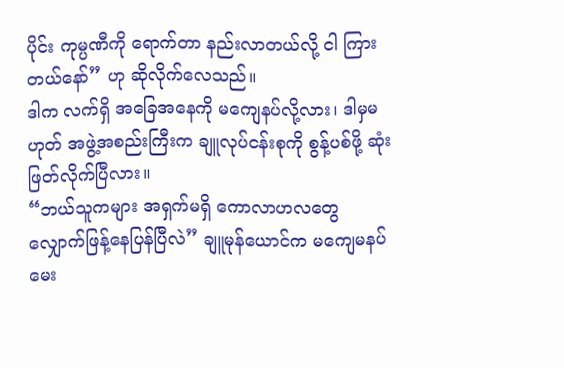ပိုင်း ကုမ္ပဏီကို ရောက်တာ နည်းလာတယ်လို့ ငါ ကြားတယ်နော်” ဟု ဆိုလိုက်လေသည်။
ဒါက လက်ရှိ အခြေအနေကို မကျေနပ်လို့လား၊ ဒါမှမဟုတ် အဖွဲ့အစည်းကြီးက ချူလုပ်ငန်းစုကို စွန့်ပစ်ဖို့ ဆုံးဖြတ်လိုက်ပြီလား။
“ဘယ်သူကများ အရှက်မရှိ ကောလာဟလတွေ လျှောက်ဖြန့်နေပြန်ပြီလဲ” ချူမုန်ယောင်က မကျေမနပ် မေး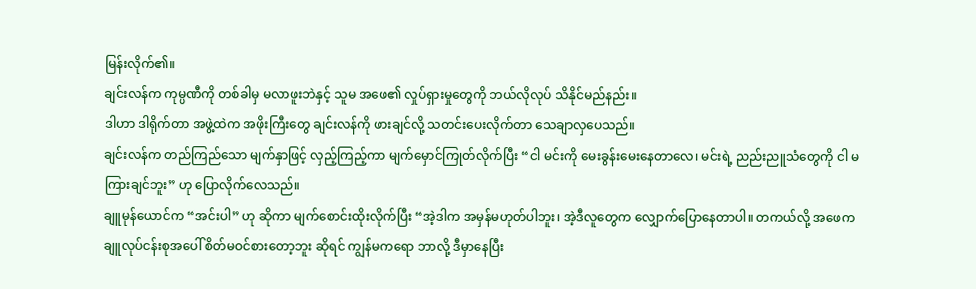မြန်းလိုက်၏။
ချင်းလန်က ကုမ္ပဏီကို တစ်ခါမှ မလာဖူးဘဲနှင့် သူမ အဖေ၏ လှုပ်ရှားမှုတွေကို ဘယ်လိုလုပ် သိနိုင်မည်နည်း။
ဒါဟာ ဒါရိုက်တာ အဖွဲ့ထဲက အဖိုးကြီးတွေ ချင်းလန်ကို ဖားချင်လို့ သတင်းပေးလိုက်တာ သေချာလှပေသည်။
ချင်းလန်က တည်ကြည်သော မျက်နှာဖြင့် လှည့်ကြည့်ကာ မျက်မှောင်ကြုတ်လိုက်ပြီး “ငါ မင်းကို မေးခွန်းမေးနေတာလေ၊ မင်းရဲ့ ညည်းညူသံတွေကို ငါ မကြားချင်ဘူး” ဟု ပြောလိုက်လေသည်။
ချူမုန်ယောင်က “အင်းပါ” ဟု ဆိုကာ မျက်စောင်းထိုးလိုက်ပြီး “အဲ့ဒါက အမှန်မဟုတ်ပါဘူး၊ အဲ့ဒီလူတွေက လျှောက်ပြောနေတာပါ။ တကယ်လို့ အဖေက ချူလုပ်ငန်းစုအပေါ် စိတ်မဝင်စားတော့ဘူး ဆိုရင် ကျွန်မကရော ဘာလို့ ဒီမှာနေပြီး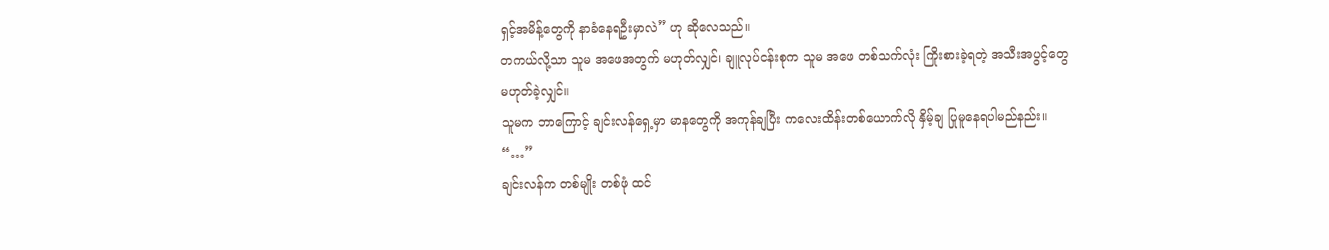ရှင့်အမိန့်တွေကို နာခံနေရဦးမှာလဲ” ဟု ဆိုလေသည်။
တကယ်လို့သာ သူမ အဖေအတွက် မဟုတ်လျှင်၊ ချူလုပ်ငန်းစုက သူမ အဖေ တစ်သက်လုံး ကြိုးစားခဲ့ရတဲ့ အသီးအပွင့်တွေ မဟုတ်ခဲ့လျှင်။
သူမက ဘာကြောင့် ချင်းလန်ရှေ့မှာ မာနတွေကို အကုန်ချပြီး ကလေးထိန်းတစ်ယောက်လို နှိမ့်ချ ပြုမူနေရပါမည်နည်း။
“…”
ချင်းလန်က တစ်မျိုး တစ်ဖုံ ထင်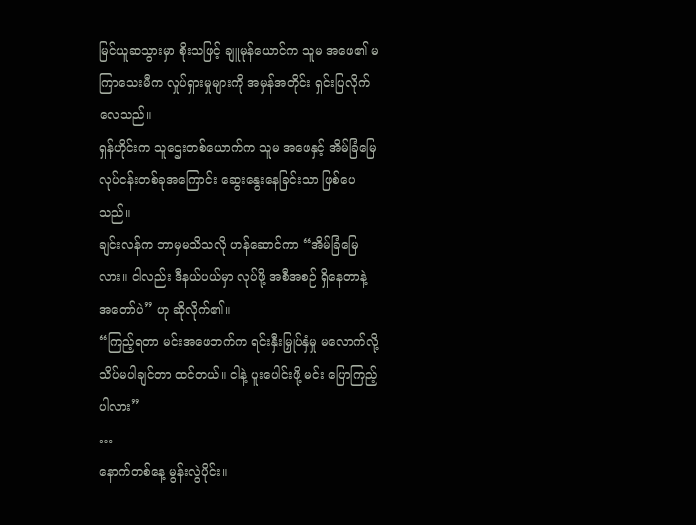မြင်ယူဆသွားမှာ စိုးသဖြင့် ချူမုန်ယောင်က သူမ အဖေ၏ မကြာသေးမီက လှုပ်ရှားမှုများကို အမှန်အတိုင်း ရှင်းပြလိုက်လေသည်။
ရှန်ဟိုင်းက သူဌေးတစ်ယောက်က သူမ အဖေနှင့် အိမ်ခြံမြေ လုပ်ငန်းတစ်ခုအကြောင်း ဆွေးနွေးနေခြင်းသာ ဖြစ်ပေသည်။
ချင်းလန်က ဘာမှမသိသလို ဟန်ဆောင်ကာ “အိမ်ခြံမြေလား။ ငါလည်း ဒီနယ်ပယ်မှာ လုပ်ဖို့ အစီအစဉ် ရှိနေတာနဲ့ အတော်ပဲ” ဟု ဆိုလိုက်၏။
“ကြည့်ရတာ မင်းအဖေဘက်က ရင်းနှီးမြှုပ်နှံမှု မလောက်လို့ သိပ်မပါချင်တာ ထင်တယ်။ ငါနဲ့ ပူးပေါင်းဖို့ မင်း ပြောကြည့်ပါလား”
…
နောက်တစ်နေ့ မွန်းလွဲပိုင်း။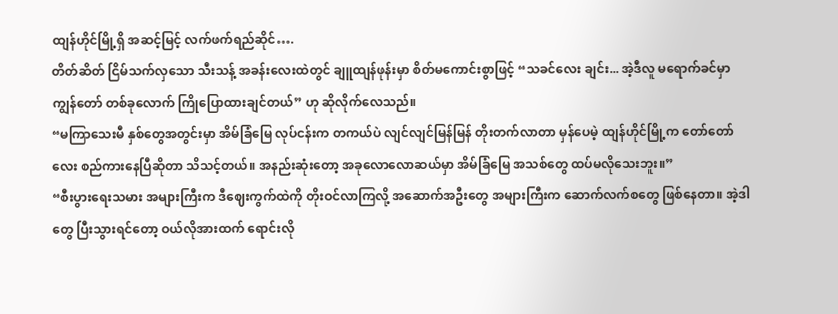ထျန်ဟိုင်မြို့ရှိ အဆင့်မြင့် လက်ဖက်ရည်ဆိုင်….
တိတ်ဆိတ် ငြိမ်သက်လှသော သီးသန့် အခန်းလေးထဲတွင် ချူထျန်ဖုန်းမှာ စိတ်မကောင်းစွာဖြင့် “သခင်လေး ချင်း... အဲ့ဒီလူ မရောက်ခင်မှာ ကျွန်တော် တစ်ခုလောက် ကြိုပြောထားချင်တယ်” ဟု ဆိုလိုက်လေသည်။
“မကြာသေးမီ နှစ်တွေအတွင်းမှာ အိမ်ခြံမြေ လုပ်ငန်းက တကယ်ပဲ လျင်လျင်မြန်မြန် တိုးတက်လာတာ မှန်ပေမဲ့ ထျန်ဟိုင်မြို့က တော်တော်လေး စည်ကားနေပြီဆိုတာ သိသင့်တယ်။ အနည်းဆုံးတော့ အခုလောလောဆယ်မှာ အိမ်ခြံမြေ အသစ်တွေ ထပ်မလိုသေးဘူး။”
“စီးပွားရေးသမား အများကြီးက ဒီဈေးကွက်ထဲကို တိုးဝင်လာကြလို့ အဆောက်အဦးတွေ အများကြီးက ဆောက်လက်စတွေ ဖြစ်နေတာ။ အဲ့ဒါတွေ ပြီးသွားရင်တော့ ဝယ်လိုအားထက် ရောင်းလို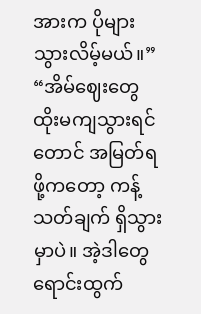အားက ပိုများသွားလိမ့်မယ်။”
“အိမ်ဈေးတွေ ထိုးမကျသွားရင်တောင် အမြတ်ရဖို့ကတော့ ကန့်သတ်ချက် ရှိသွားမှာပဲ။ အဲ့ဒါတွေ ရောင်းထွက်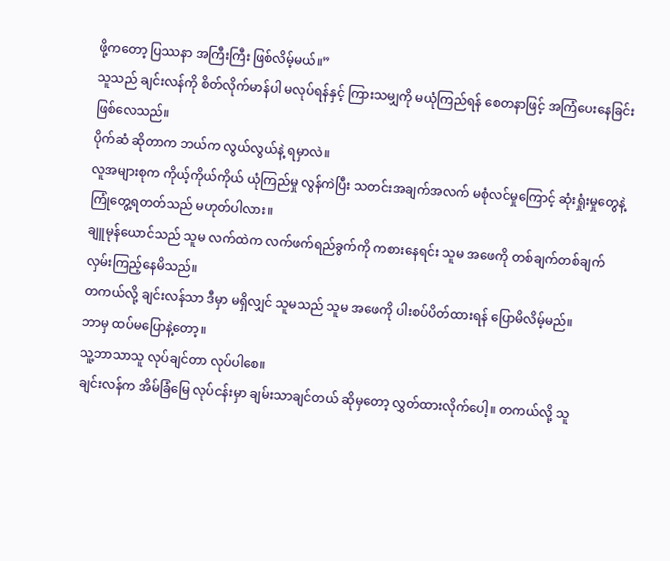ဖို့ကတော့ ပြဿနာ အကြီးကြီး ဖြစ်လိမ့်မယ်။”
သူသည် ချင်းလန်ကို စိတ်လိုက်မာန်ပါ မလုပ်ရန်နှင့် ကြားသမျှကို မယုံကြည်ရန် စေတနာဖြင့် အကြံပေးနေခြင်း ဖြစ်လေသည်။
ပိုက်ဆံ ဆိုတာက ဘယ်က လွယ်လွယ်နဲ့ ရမှာလဲ။
လူအများစုက ကိုယ့်ကိုယ်ကိုယ် ယုံကြည်မှု လွန်ကဲပြီး သတင်းအချက်အလက် မစုံလင်မှုကြောင့် ဆုံးရှုံးမှုတွေနဲ့ ကြုံတွေ့ရတတ်သည် မဟုတ်ပါလား။
ချူမုန်ယောင်သည် သူမ လက်ထဲက လက်ဖက်ရည်ခွက်ကို ကစားနေရင်း သူမ အဖေကို တစ်ချက်တစ်ချက် လှမ်းကြည့်နေမိသည်။
တကယ်လို့ ချင်းလန်သာ ဒီမှာ မရှိလျှင် သူမသည် သူမ အဖေကို ပါးစပ်ပိတ်ထားရန် ပြောမိလိမ့်မည်။
ဘာမှ ထပ်မပြောနဲ့တော့။
သူ့ဘာသာသူ လုပ်ချင်တာ လုပ်ပါစေ။
ချင်းလန်က အိမ်ခြံမြေ လုပ်ငန်းမှာ ချမ်းသာချင်တယ် ဆိုမှတော့ လွှတ်ထားလိုက်ပေါ့။ တကယ်လို့ သူ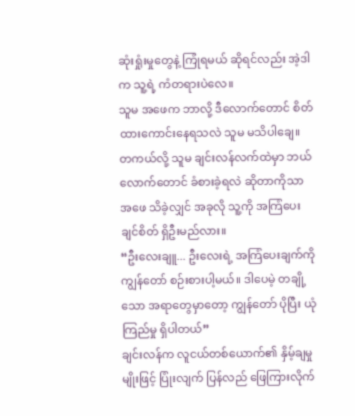ဆုံးရှုံးမှုတွေနဲ့ ကြုံရမယ် ဆိုရင်လည်း အဲ့ဒါက သူ့ရဲ့ ကံတရားပဲလေ။
သူမ အဖေက ဘာလို့ ဒီလောက်တောင် စိတ်ထားကောင်းနေရသလဲ သူမ မသိပါချေ။ တကယ်လို့ သူမ ချင်းလန်လက်ထဲမှာ ဘယ်လောက်တောင် ခံစားခဲ့ရလဲ ဆိုတာကိုသာ အဖေ သိခဲ့လျှင် အခုလို သူ့ကို အကြံပေးချင်စိတ် ရှိဦးမည်လား။
“ဦးလေးချူ... ဦးလေးရဲ့ အကြံပေးချက်ကို ကျွန်တော် စဉ်းစားပါ့မယ်။ ဒါပေမဲ့ တချို့သော အရာတွေမှာတော့ ကျွန်တော် ပိုပြီး ယုံကြည်မှု ရှိပါတယ်”
ချင်းလန်က လူငယ်တစ်ယောက်၏ နှိမ့်ချမှုမျိုးဖြင့် ပြုံးလျက် ပြန်လည် ဖြေကြားလိုက်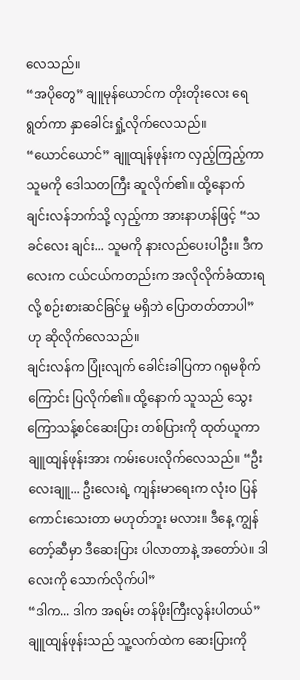လေသည်။
“အပိုတွေ” ချူမုန်ယောင်က တိုးတိုးလေး ရေရွတ်ကာ နှာခေါင်းရှုံ့လိုက်လေသည်။
“ယောင်ယောင်” ချူထျန်ဖုန်းက လှည့်ကြည့်ကာ သူမကို ဒေါသတကြီး ဆူလိုက်၏။ ထို့နောက် ချင်းလန်ဘက်သို့ လှည့်ကာ အားနာဟန်ဖြင့် “သခင်လေး ချင်း... သူမကို နားလည်ပေးပါဦး။ ဒီကလေးက ငယ်ငယ်ကတည်းက အလိုလိုက်ခံထားရလို့ စဉ်းစားဆင်ခြင်မှု မရှိဘဲ ပြောတတ်တာပါ” ဟု ဆိုလိုက်လေသည်။
ချင်းလန်က ပြုံးလျက် ခေါင်းခါပြကာ ဂရုမစိုက်ကြောင်း ပြလိုက်၏။ ထို့နောက် သူသည် သွေးကြောသန့်စင်ဆေးပြား တစ်ပြားကို ထုတ်ယူကာ ချူထျန်ဖုန်းအား ကမ်းပေးလိုက်လေသည်။ “ဦးလေးချူ... ဦးလေးရဲ့ ကျန်းမာရေးက လုံးဝ ပြန်ကောင်းသေးတာ မဟုတ်ဘူး မလား။ ဒီနေ့ ကျွန်တော့်ဆီမှာ ဒီဆေးပြား ပါလာတာနဲ့ အတော်ပဲ။ ဒါလေးကို သောက်လိုက်ပါ”
“ဒါက... ဒါက အရမ်း တန်ဖိုးကြီးလွန်းပါတယ်”
ချူထျန်ဖုန်းသည် သူ့လက်ထဲက ဆေးပြားကို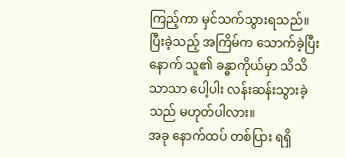ကြည့်ကာ မှင်သက်သွားရသည်။ ပြီးခဲ့သည့် အကြိမ်က သောက်ခဲ့ပြီးနောက် သူ၏ ခန္ဓာကိုယ်မှာ သိသိသာသာ ပေါ့ပါး လန်းဆန်းသွားခဲ့သည် မဟုတ်ပါလား။
အခု နောက်ထပ် တစ်ပြား ရရှိ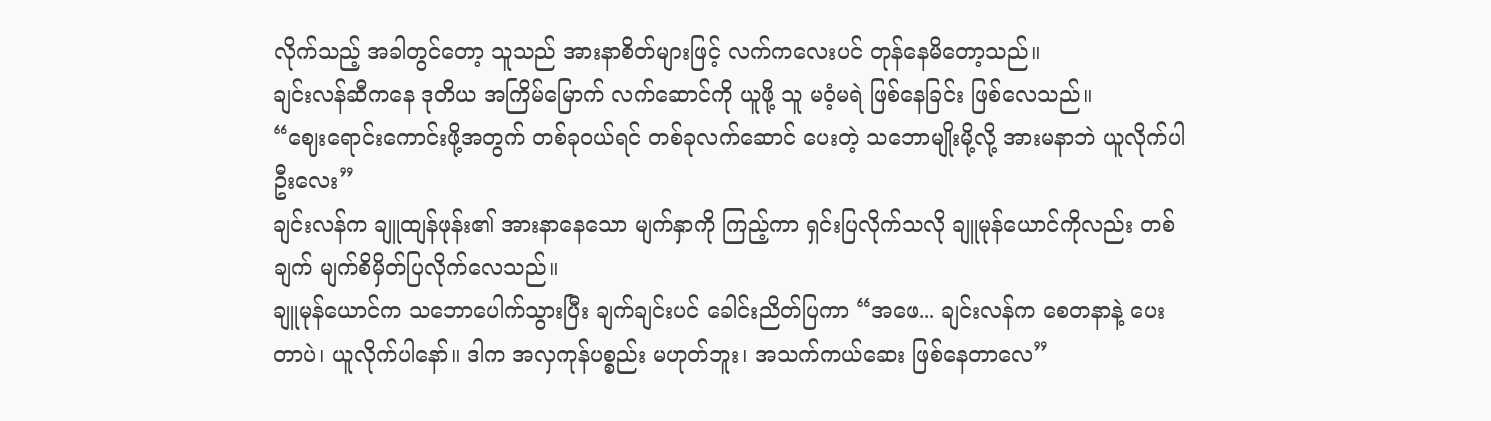လိုက်သည့် အခါတွင်တော့ သူသည် အားနာစိတ်များဖြင့် လက်ကလေးပင် တုန်နေမိတော့သည်။
ချင်းလန်ဆီကနေ ဒုတိယ အကြိမ်မြောက် လက်ဆောင်ကို ယူဖို့ သူ မဝံ့မရဲ ဖြစ်နေခြင်း ဖြစ်လေသည်။
“ဈေးရောင်းကောင်းဖို့အတွက် တစ်ခုဝယ်ရင် တစ်ခုလက်ဆောင် ပေးတဲ့ သဘောမျိုးမို့လို့ အားမနာဘဲ ယူလိုက်ပါ ဦးလေး”
ချင်းလန်က ချူထျန်ဖုန်း၏ အားနာနေသော မျက်နှာကို ကြည့်ကာ ရှင်းပြလိုက်သလို ချူမုန်ယောင်ကိုလည်း တစ်ချက် မျက်စိမှိတ်ပြလိုက်လေသည်။
ချူမုန်ယောင်က သဘောပေါက်သွားပြီး ချက်ချင်းပင် ခေါင်းညိတ်ပြကာ “အဖေ... ချင်းလန်က စေတနာနဲ့ ပေးတာပဲ၊ ယူလိုက်ပါနော်။ ဒါက အလှကုန်ပစ္စည်း မဟုတ်ဘူး၊ အသက်ကယ်ဆေး ဖြစ်နေတာလေ”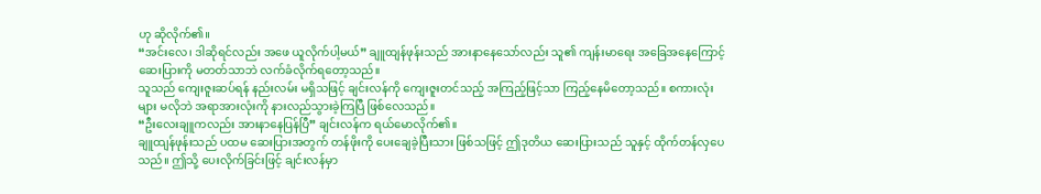ဟု ဆိုလိုက်၏။
“အင်းလေ၊ ဒါဆိုရင်လည်း အဖေ ယူလိုက်ပါ့မယ်” ချူထျန်ဖုန်းသည် အားနာနေသော်လည်း သူ၏ ကျန်းမာရေး အခြေအနေကြောင့် ဆေးပြားကို မတတ်သာဘဲ လက်ခံလိုက်ရတော့သည်။
သူသည် ကျေးဇူးဆပ်ရန် နည်းလမ်း မရှိသဖြင့် ချင်းလန်ကို ကျေးဇူးတင်သည့် အကြည့်ဖြင့်သာ ကြည့်နေမိတော့သည်။ စကားလုံးများ မလိုဘဲ အရာအားလုံးကို နားလည်သွားခဲ့ကြပြီ ဖြစ်လေသည်။
“ဦးလေးချူကလည်း အားနာနေပြန်ပြီ” ချင်းလန်က ရယ်မောလိုက်၏။
ချူထျန်ဖုန်းသည် ပထမ ဆေးပြားအတွက် တန်ဖိုးကို ပေးချေခဲ့ပြီးသား ဖြစ်သဖြင့် ဤဒုတိယ ဆေးပြားသည် သူနှင့် ထိုက်တန်လှပေသည်။ ဤသို့ ပေးလိုက်ခြင်းဖြင့် ချင်းလန်မှာ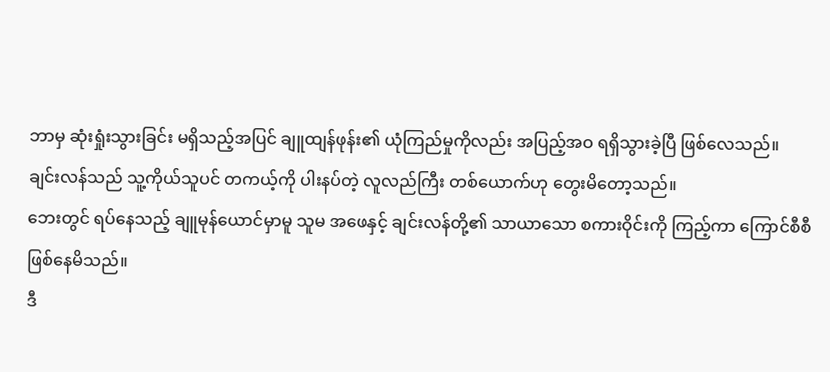ဘာမှ ဆုံးရှုံးသွားခြင်း မရှိသည့်အပြင် ချူထျန်ဖုန်း၏ ယုံကြည်မှုကိုလည်း အပြည့်အဝ ရရှိသွားခဲ့ပြီ ဖြစ်လေသည်။
ချင်းလန်သည် သူ့ကိုယ်သူပင် တကယ့်ကို ပါးနပ်တဲ့ လူလည်ကြီး တစ်ယောက်ဟု တွေးမိတော့သည်။
ဘေးတွင် ရပ်နေသည့် ချူမုန်ယောင်မှာမူ သူမ အဖေနှင့် ချင်းလန်တို့၏ သာယာသော စကားဝိုင်းကို ကြည့်ကာ ကြောင်စီစီ ဖြစ်နေမိသည်။
ဒီ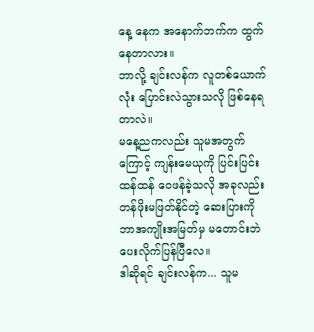နေ့ နေက အနောက်ဘက်က ထွက်နေတာလား။
ဘာလို့ ချင်းလန်က လူတစ်ယောက်လုံး ပြောင်းလဲသွားသလို ဖြစ်နေရတာလဲ။
မနေ့ညကလည်း သူမအတွက်ကြောင့် ကျန်းမေယုကို ပြင်းပြင်းထန်ထန် ဝေဖန်ခဲ့သလို အခုလည်း တန်ဖိုးမဖြတ်နိုင်တဲ့ ဆေးပြားကို ဘာအကျိုးအမြတ်မှ မတောင်းဘဲ ပေးလိုက်ပြန်ပြီလေ။
ဒါဆိုရင် ချင်းလန်က... သူမ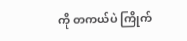ကို တကယ်ပဲ ကြိုက်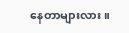နေတာများလား။